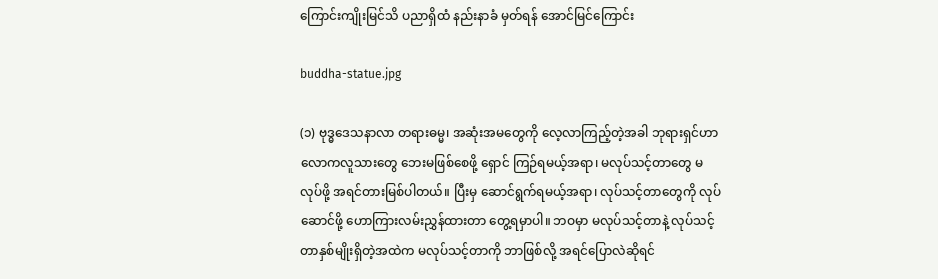ကြောင်းကျိုးမြင်သိ ပညာရှိထံ နည်းနာခံ မှတ်ရန် အောင်မြင်ကြောင်း

buddha-statue.jpg

(၁) ဗုဒ္ဓဒေသနာလာ တရားဓမ္မ၊ အဆုံးအမတွေကို လေ့လာကြည့်တဲ့အခါ ဘုရားရှင်ဟာ လောကလူသားတွေ ဘေးမဖြစ်စေဖို့ ရှောင် ကြဉ်ရမယ့်အရာ၊ မလုပ်သင့်တာတွေ မလုပ်ဖို့ အရင်တားမြစ်ပါတယ်။ ပြီးမှ ဆောင်ရွက်ရမယ့်အရာ၊ လုပ်သင့်တာတွေကို လုပ်ဆောင်ဖို့ ဟောကြားလမ်းညွှန်ထားတာ တွေ့ရမှာပါ။ ဘဝမှာ မလုပ်သင့်တာနဲ့ လုပ်သင့်တာနှစ်မျိုးရှိတဲ့အထဲက မလုပ်သင့်တာကို ဘာဖြစ်လို့ အရင်ပြောလဲဆိုရင်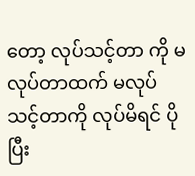တော့ လုပ်သင့်တာ ကို မလုပ်တာထက် မလုပ်သင့်တာကို လုပ်မိရင် ပိုပြီး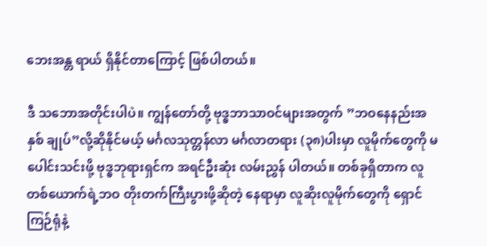ဘေးအန္တ ရာယ် ရှိနိုင်တာကြောင့် ဖြစ်ပါတယ်။

ဒီ သဘောအတိုင်းပါပဲ။ ကျွန်တော်တို့ ဗုဒ္ဓဘာသာဝင်များအတွက် ”ဘဝနေနည်းအနှစ် ချုပ်”လို့ဆိုနိုင်မယ့် မင်္ဂလသုတ္တန်လာ မင်္ဂလာတရား (၃၈)ပါးမှာ လူမိုက်တွေကို မပေါင်းသင်းဖို့ ဗုဒ္ဓဘုရားရှင်က အရင်ဦးဆုံး လမ်းညွှန် ပါတယ်။ တစ်ခုရှိတာက လူတစ်ယောက်ရဲ့ဘဝ တိုးတက်ကြီးပွားဖို့ဆိုတဲ့ နေရာမှာ လူဆိုးလူမိုက်တွေကို ရှောင်ကြဉ်ရုံနဲ့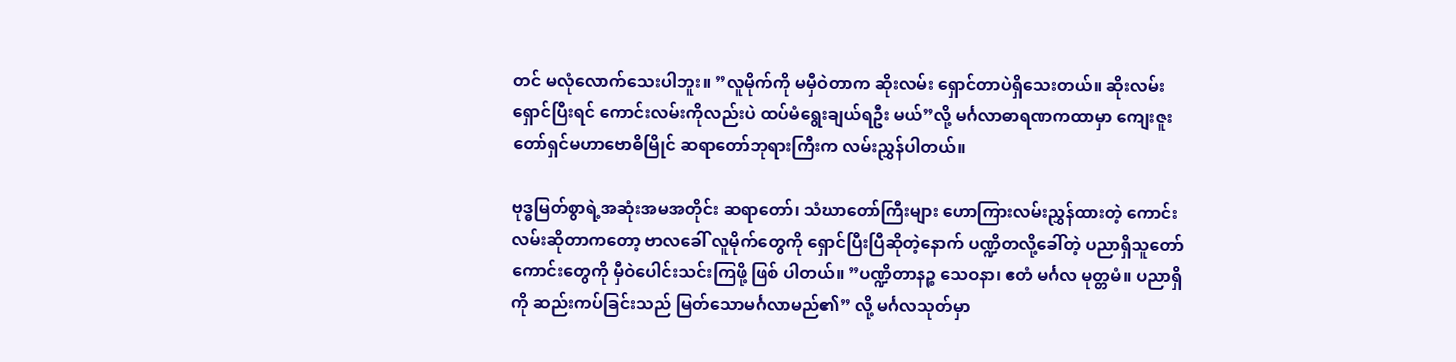တင် မလုံလောက်သေးပါဘူး။ ”လူမိုက်ကို မမှီဝဲတာက ဆိုးလမ်း ရှောင်တာပဲရှိသေးတယ်။ ဆိုးလမ်းရှောင်ပြီးရင် ကောင်းလမ်းကိုလည်းပဲ ထပ်မံရွေးချယ်ရဦး မယ်”လို့ မင်္ဂလာဓာရဏကထာမှာ ကျေးဇူးတော်ရှင်မဟာဗောဓိမြိုင် ဆရာတော်ဘုရားကြီးက လမ်းညွှန်ပါတယ်။

ဗုဒ္ဓမြတ်စွာရဲ့အဆုံးအမအတိုင်း ဆရာတော်၊ သံဃာတော်ကြီးများ ဟောကြားလမ်းညွှန်ထားတဲ့ ကောင်းလမ်းဆိုတာကတော့ ဗာလခေါ် လူမိုက်တွေကို ရှောင်ပြီးပြီဆိုတဲ့နောက် ပဏ္ဍိတလို့ခေါ်တဲ့ ပညာရှိသူတော်ကောင်းတွေကို မှီဝဲပေါင်းသင်းကြဖို့ ဖြစ် ပါတယ်။ ”ပဏ္ဍိတာနဉ္စ သေဝနာ၊ ဧတံ မင်္ဂလ မုတ္တမံ။ ပညာရှိကို ဆည်းကပ်ခြင်းသည် မြတ်သောမင်္ဂလာမည်၏” လို့ မင်္ဂလသုတ်မှာ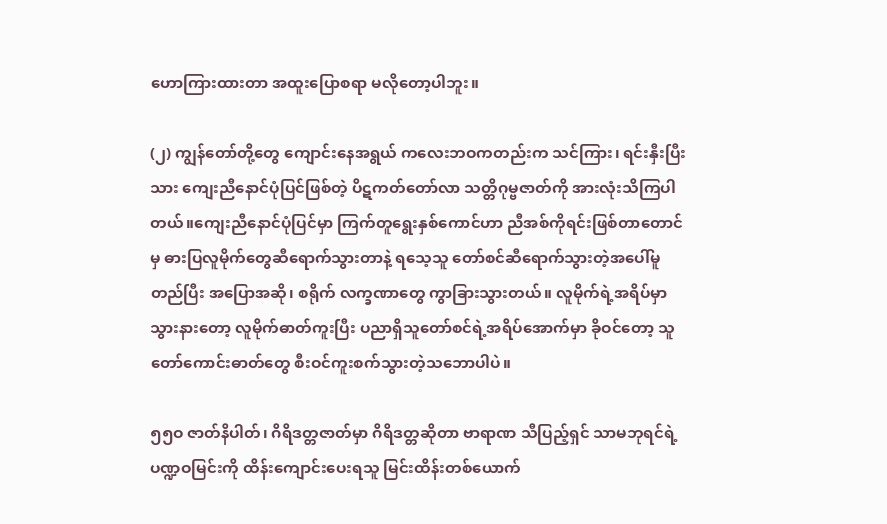ဟောကြားထားတာ အထူးပြောစရာ မလိုတော့ပါဘူး။

(၂) ကျွန်တော်တို့တွေ ကျောင်းနေအရွယ် ကလေးဘဝကတည်းက သင်ကြား၊ ရင်းနှီးပြီးသား ကျေးညီနောင်ပုံပြင်ဖြစ်တဲ့ ပိဋကတ်တော်လာ သတ္တိဂုမ္ဗဇာတ်ကို အားလုံးသိကြပါတယ်။ကျေးညီနောင်ပုံပြင်မှာ ကြက်တူရွေးနှစ်ကောင်ဟာ ညီအစ်ကိုရင်းဖြစ်တာတောင်မှ ဓားပြလူမိုက်တွေဆီရောက်သွားတာနဲ့ ရသေ့သူ တော်စင်ဆီရောက်သွားတဲ့အပေါ်မူတည်ပြီး အပြောအဆို၊ စရိုက် လက္ခဏာတွေ ကွာခြားသွားတယ်။ လူမိုက်ရဲ့အရိပ်မှာ သွားနားတော့ လူမိုက်ဓာတ်ကူးပြီး ပညာရှိသူတော်စင်ရဲ့အရိပ်အောက်မှာ ခိုဝင်တော့ သူတော်ကောင်းဓာတ်တွေ စီးဝင်ကူးစက်သွားတဲ့သဘောပါပဲ။

၅၅ဝ ဇာတ်နိပါတ်၊ ဂိရိဒတ္တဇာတ်မှာ ဂိရိဒတ္တဆိုတာ ဗာရာဏ သီပြည့်ရှင် သာမဘုရင်ရဲ့ ပဏ္ဍဝမြင်းကို ထိန်းကျောင်းပေးရသူ မြင်းထိန်းတစ်ယောက်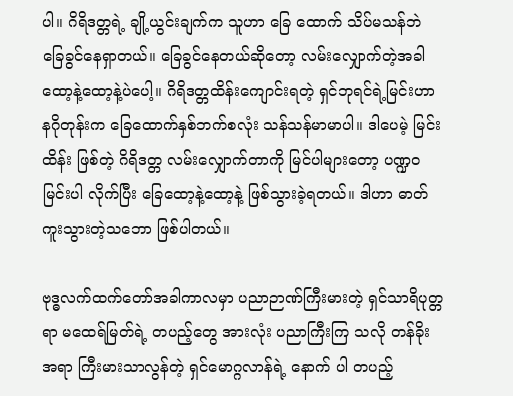ပါ။ ဂိရိဒတ္တရဲ့ ချို့ယွင်းချက်က သူဟာ ခြေ ထောက် သိပ်မသန်ဘဲ ခြေခွင်နေရှာတယ်။ ခြေခွင်နေတယ်ဆိုတော့ လမ်းလျှောက်တဲ့အခါ ထော့နဲ့ထော့နဲ့ပဲပေါ့။ ဂိရိဒတ္တထိန်းကျောင်းရတဲ့ ရှင်ဘုရင်ရဲ့မြင်းဟာ နဂိုတုန်းက ခြေထောက်နှစ်ဘက်စလုံး သန်သန်မာမာပါ။ ဒါပေမဲ့ မြင်းထိန်း ဖြစ်တဲ့ ဂိရိဒတ္တ လမ်းလျှောက်တာကို မြင်ပါများတော့ ပဏ္ဍဝမြင်းပါ လိုက်ပြီး ခြေထော့နဲ့ထော့နဲ့ ဖြစ်သွားခဲ့ရတယ်။ ဒါဟာ ဓာတ်ကူးသွားတဲ့သဘော ဖြစ်ပါတယ်။

ဗုဒ္ဓလက်ထက်တော်အခါကာလမှာ ပညာဉာဏ်ကြီးမားတဲ့ ရှင်သာရိပုတ္တရာ မထေရ်မြတ်ရဲ့ တပည့်တွေ အားလုံး ပညာကြီးကြ သလို တန်ခိုးအရာ ကြီးမားသာလွန်တဲ့ ရှင်မောဂ္ဂလာန်ရဲ့ နောက် ပါ တပည့်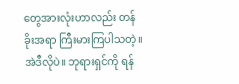တွေအားလုံးဟာလည်း တန်ခိုးအရာ ကြီးမားကြပါသတဲ့။ အဲဒီလိုပဲ။ ဘုရားရှင်ကို ရန်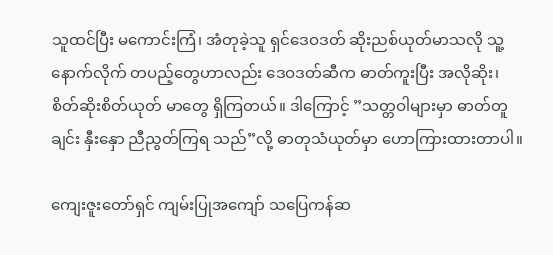သူထင်ပြီး မကောင်းကြံ၊ အံတုခဲ့သူ ရှင်ဒေဝဒတ် ဆိုးညစ်ယုတ်မာသလို သူ့နောက်လိုက် တပည့်တွေဟာလည်း ဒေဝဒတ်ဆီက ဓာတ်ကူးပြီး အလိုဆိုး၊ စိတ်ဆိုးစိတ်ယုတ် မာတွေ ရှိကြတယ်။ ဒါကြောင့် ”သတ္တဝါများမှာ ဓာတ်တူချင်း နှီးနှော ညီညွတ်ကြရ သည်”လို့ ဓာတုသံယုတ်မှာ ဟောကြားထားတာပါ။

ကျေးဇူးတော်ရှင် ကျမ်းပြုအကျော် သပြေကန်ဆ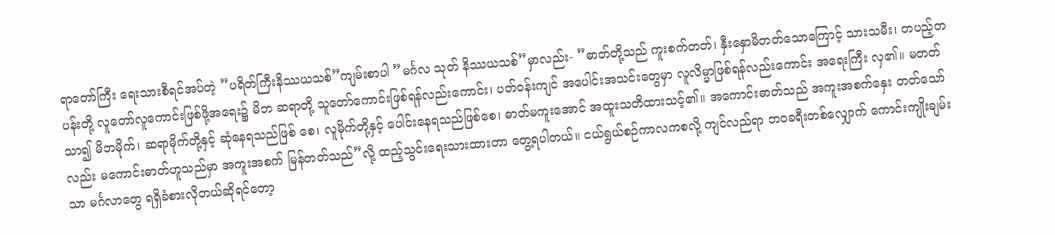ရာတော်ကြီး ရေးသားစီရင်အပ်တဲ့ ”ပရိတ်ကြီးနိဿယသစ်”ကျမ်းစာပါ ”မင်္ဂလ သုတ် နိဿယသစ်”မှာလည်း- ”ဓာတ်တို့သည် ကူးစက်တတ်၊ နှီးနှောမိတတ်သောကြောင့် သားသမီး၊ တပည့်တပန်းတို့ လူတော်လူကောင်းဖြစ်ဖို့အရေး၌ မိဘ ဆရာတို့ သူတော်ကောင်းဖြစ်ရန်လည်းကောင်း၊ ပတ်ဝန်းကျင် အပေါင်းအသင်းတွေမှာ လူလိမ္မာဖြစ်ရန်လည်းကောင်း အရေးကြီး လှ၏။ မတတ်သာ၍ မိဘမိုက်၊ ဆရာမိုက်တို့နှင့် ဆုံနေရသည်ဖြစ် စေ၊ လူမိုက်တို့နှင့် ပေါင်းနေရသည်ဖြစ်စေ၊ ဓာတ်မကူးအောင် အထူးသတိထားသင့်၏။ အကောင်းဓာတ်သည် အကူးအစက်နှေး တတ်သော်လည်း မကောင်းဓာတ်ဟူသည်မှာ အကူးအစက် မြန်တတ်သည်”လို့ ထည့်သွင်းရေးသားထားတာ တွေ့ရပါတယ်။ ငယ်ရွယ်စဉ်ကာလကစလို့ ကျင်လည်ရာ ဘဝခရီးတစ်လျှောက် ကောင်းကျိုးချမ်းသာ မင်္ဂလာတွေ ရရှိခံစားလိုတယ်ဆိုရင်တော့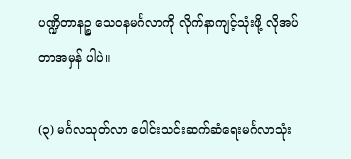ပဏ္ဍိတာနဉ္စ သေဝနမင်္ဂလာကို လိုက်နာကျင့်သုံးဖို့ လိုအပ်တာအမှန် ပါပဲ။

(၃) မင်္ဂလသုတ်လာ ပေါင်းသင်းဆက်ဆံရေးမင်္ဂလာသုံး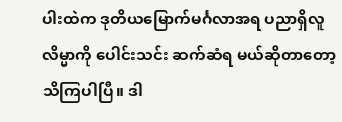ပါးထဲက ဒုတိယမြောက်မင်္ဂလာအရ ပညာရှိလူလိမ္မာကို ပေါင်းသင်း ဆက်ဆံရ မယ်ဆိုတာတော့ သိကြပါပြီ။ ဒါ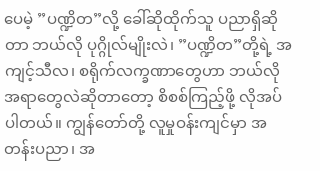ပေမဲ့ ”ပဏ္ဍိတ”လို့ ခေါ်ဆိုထိုက်သူ ပညာရှိဆိုတာ ဘယ်လို ပုဂ္ဂိုလ်မျိုးလဲ၊ ”ပဏ္ဍိတ”တို့ရဲ့ အကျင့်သီလ၊ စရိုက်လက္ခဏာတွေဟာ ဘယ်လိုအရာတွေလဲဆိုတာတော့ စိစစ်ကြည့်ဖို့ လိုအပ်ပါတယ်။ ကျွန်တော်တို့ လူမှုဝန်းကျင်မှာ အတန်းပညာ၊ အ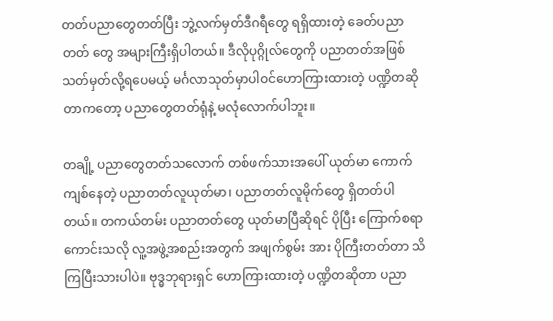တတ်ပညာတွေတတ်ပြီး ဘွဲ့လက်မှတ်ဒီဂရီတွေ ရရှိထားတဲ့ ခေတ်ပညာတတ် တွေ အများကြီးရှိပါတယ်။ ဒီလိုပုဂ္ဂိုလ်တွေကို ပညာတတ်အဖြစ် သတ်မှတ်လို့ရပေမယ့် မင်္ဂလာသုတ်မှာပါဝင်ဟောကြားထားတဲ့ ပဏ္ဍိတဆိုတာကတော့ ပညာတွေတတ်ရုံနဲ့ မလုံလောက်ပါဘူး။

တချို့ ပညာတွေတတ်သလောက် တစ်ဖက်သားအပေါ် ယုတ်မာ ကောက်ကျစ်နေတဲ့ ပညာတတ်လူယုတ်မာ၊ ပညာတတ်လူမိုက်တွေ ရှိတတ်ပါတယ်။ တကယ်တမ်း ပညာတတ်တွေ ယုတ်မာပြီဆိုရင် ပိုပြီး ကြောက်စရာကောင်းသလို လူ့အဖွဲ့အစည်းအတွက် အဖျက်စွမ်း အား ပိုကြီးတတ်တာ သိကြပြီးသားပါပဲ။ ဗုဒ္ဓဘုရားရှင် ဟောကြားထားတဲ့ ပဏ္ဍိတဆိုတာ ပညာ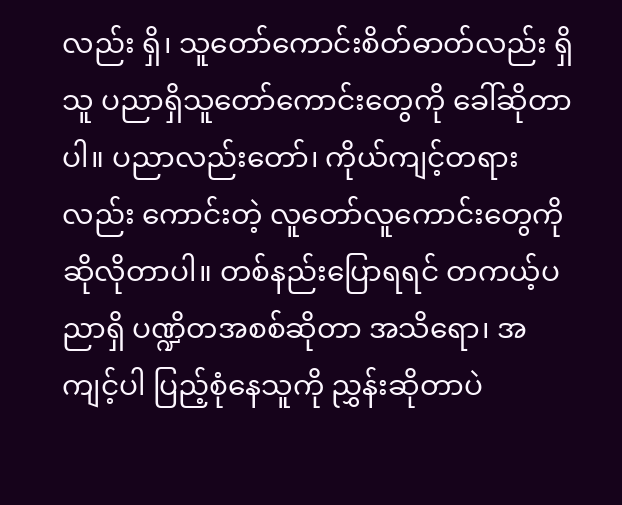လည်း ရှိ၊ သူတော်ကောင်းစိတ်ဓာတ်လည်း ရှိသူ ပညာရှိသူတော်ကောင်းတွေကို ခေါ်ဆိုတာပါ။ ပညာလည်းတော်၊ ကိုယ်ကျင့်တရားလည်း ကောင်းတဲ့ လူတော်လူကောင်းတွေကို ဆိုလိုတာပါ။ တစ်နည်းပြောရရင် တကယ့်ပညာရှိ ပဏ္ဍိတအစစ်ဆိုတာ အသိရော၊ အကျင့်ပါ ပြည့်စုံနေသူကို ညွှန်းဆိုတာပဲ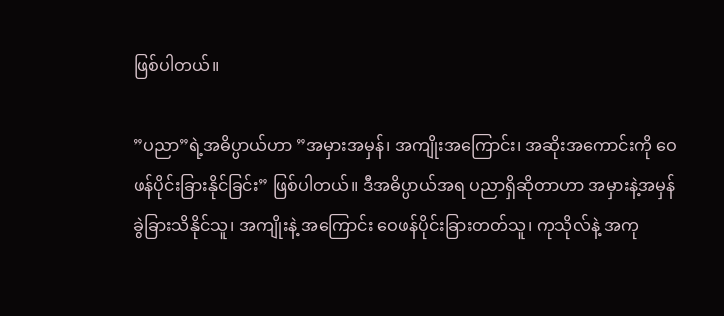ဖြစ်ပါတယ်။

”ပညာ”ရဲ့အဓိပ္ပာယ်ဟာ ”အမှားအမှန်၊ အကျိုးအကြောင်း၊ အဆိုးအကောင်းကို ဝေဖန်ပိုင်းခြားနိုင်ခြင်း” ဖြစ်ပါတယ်။ ဒီအဓိပ္ပာယ်အရ ပညာရှိဆိုတာဟာ အမှားနဲ့အမှန် ခွဲခြားသိနိုင်သူ၊ အကျိုးနဲ့ အကြောင်း ဝေဖန်ပိုင်းခြားတတ်သူ၊ ကုသိုလ်နဲ့ အကု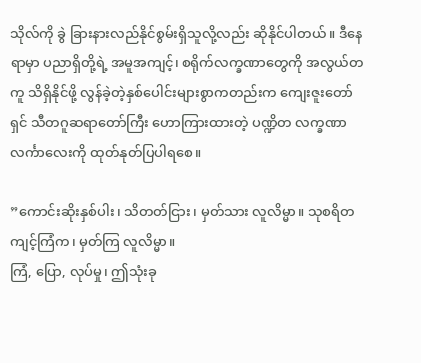သိုလ်ကို ခွဲ ခြားနားလည်နိုင်စွမ်းရှိသူလို့လည်း ဆိုနိုင်ပါတယ်။ ဒီနေရာမှာ ပညာရှိတို့ရဲ့ အမူအကျင့်၊ စရိုက်လက္ခဏာတွေကို အလွယ်တကူ သိရှိနိုင်ဖို့ လွန်ခဲ့တဲ့နှစ်ပေါင်းများစွာကတည်းက ကျေးဇူးတော်ရှင် သီတဂူဆရာတော်ကြီး ဟောကြားထားတဲ့ ပဏ္ဍိတ လက္ခဏာ လင်္ကာလေးကို ထုတ်နုတ်ပြပါရစေ။

”ကောင်းဆိုးနှစ်ပါး၊ သိတတ်ငြား၊ မှတ်သား လူလိမ္မာ။ သုစရိတ ကျင့်ကြံက၊ မှတ်ကြ လူလိမ္မာ။
ကြံ, ပြော, လုပ်မှု၊ ဤသုံးခု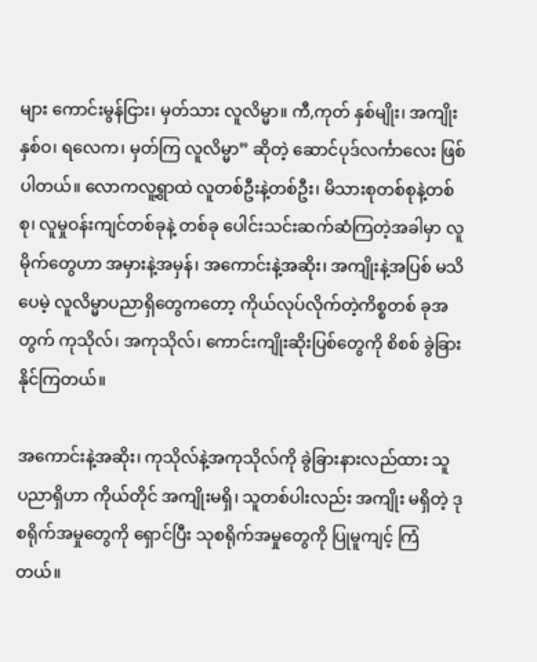များ ကောင်းမွန်ငြား၊ မှတ်သား လူလိမ္မာ။ ကီ,ကုတ် နှစ်မျိုး၊ အကျိုးနှစ်ဝ၊ ရလေက၊ မှတ်ကြ လူလိမ္မာ” ဆိုတဲ့ ဆောင်ပုဒ်လင်္ကာလေး ဖြစ်ပါတယ်။ လောကလူ့ရွာထဲ လူတစ်ဦးနဲ့တစ်ဦး၊ မိသားစုတစ်စုနဲ့တစ်စု၊ လူမှုဝန်းကျင်တစ်ခုနဲ့ တစ်ခု ပေါင်းသင်းဆက်ဆံကြတဲ့အခါမှာ လူမိုက်တွေဟာ အမှားနဲ့အမှန်၊ အကောင်းနဲ့အဆိုး၊ အကျိုးနဲ့အပြစ် မသိပေမဲ့ လူလိမ္မာပညာရှိတွေကတော့ ကိုယ်လုပ်လိုက်တဲ့ကိစ္စတစ် ခုအတွက် ကုသိုလ်၊ အကုသိုလ်၊ ကောင်းကျိုးဆိုးပြစ်တွေကို စိစစ် ခွဲခြားနိုင်ကြတယ်။

အကောင်းနဲ့အဆိုး၊ ကုသိုလ်နဲ့အကုသိုလ်ကို ခွဲခြားနားလည်ထား သူ ပညာရှိဟာ ကိုယ်တိုင် အကျိုးမရှိ၊ သူတစ်ပါးလည်း အကျိုး မရှိတဲ့ ဒုစရိုက်အမှုတွေကို ရှောင်ပြီး သုစရိုက်အမှုတွေကို ပြုမူကျင့် ကြံတယ်။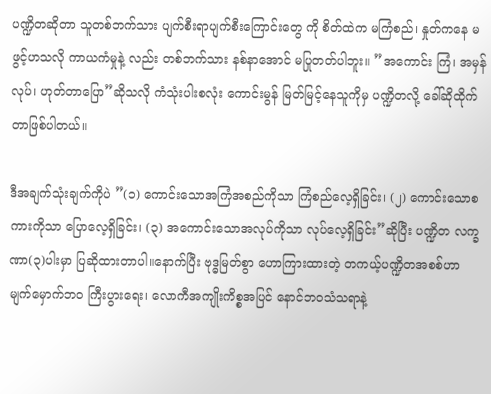ပဏ္ဍိတဆိုတာ သူတစ်ဘက်သား ပျက်စီးရာပျက်စီးကြောင်းတွေ ကို စိတ်ထဲက မကြံစည်၊ နှုတ်ကနေ မဖွင့်ဟသလို ကာယကံမှုနဲ့ လည်း တစ်ဘက်သား နစ်နာအောင် မပြုတတ်ပါဘူး။ ”အကောင်း ကြံ၊ အမှန်လုပ်၊ ဟုတ်တာပြော”ဆိုသလို ကံသုံးပါးစလုံး ကောင်းမွန် မြတ်မြင့်နေသူကိုမှ ပဏ္ဍိတလို့ ခေါ်ဆိုထိုက်တာဖြစ်ပါတယ်။

ဒီအချက်သုံးချက်ကိုပဲ ”(၁) ကောင်းသောအကြံအစည်ကိုသာ ကြံစည်လေ့ရှိခြင်း၊ (၂) ကောင်းသောစကားကိုသာ ပြောလေ့ရှိခြင်း၊ (၃) အကောင်းသောအလုပ်ကိုသာ လုပ်လေ့ရှိခြင်း”ဆိုပြီး ပဏ္ဍိတ လက္ခဏာ(၃)ပါးမှာ ပြဆိုထားတာပါ။နောက်ပြီး ဗုဒ္ဓမြတ်စွာ ဟောကြားထားတဲ့ တကယ့်ပဏ္ဍိတအစစ်ဟာ မျက်မှောက်ဘဝ ကြီးပွားရေး၊ လောကီအကျိုးကိစ္စအပြင် နောင်ဘဝသံသရာနဲ့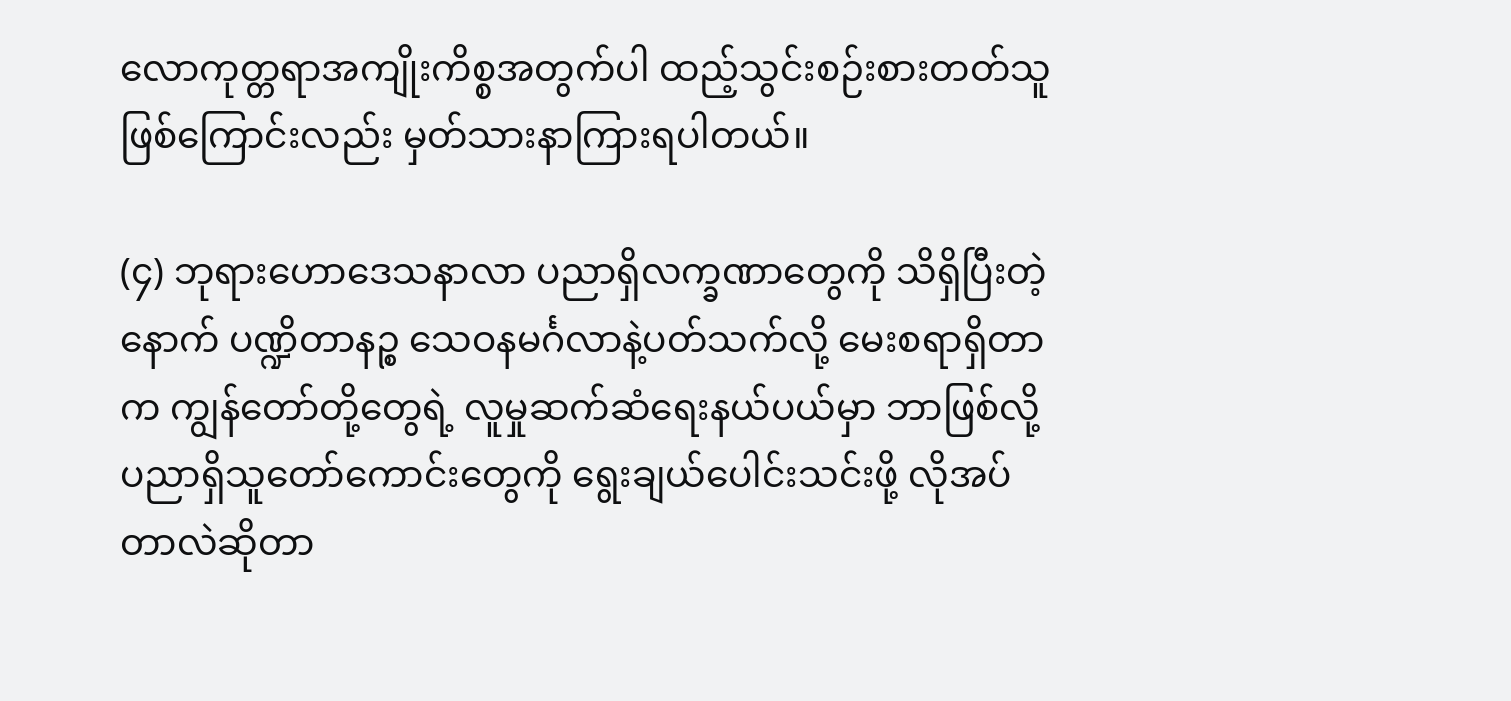လောကုတ္တရာအကျိုးကိစ္စအတွက်ပါ ထည့်သွင်းစဉ်းစားတတ်သူဖြစ်ကြောင်းလည်း မှတ်သားနာကြားရပါတယ်။

(၄) ဘုရားဟောဒေသနာလာ ပညာရှိလက္ခဏာတွေကို သိရှိပြီးတဲ့ နောက် ပဏ္ဍိတာနဉ္စ သေဝနမင်္ဂလာနဲ့ပတ်သက်လို့ မေးစရာရှိတာက ကျွန်တော်တို့တွေရဲ့ လူမှုဆက်ဆံရေးနယ်ပယ်မှာ ဘာဖြစ်လို့ ပညာရှိသူတော်ကောင်းတွေကို ရွေးချယ်ပေါင်းသင်းဖို့ လိုအပ်တာလဲဆိုတာ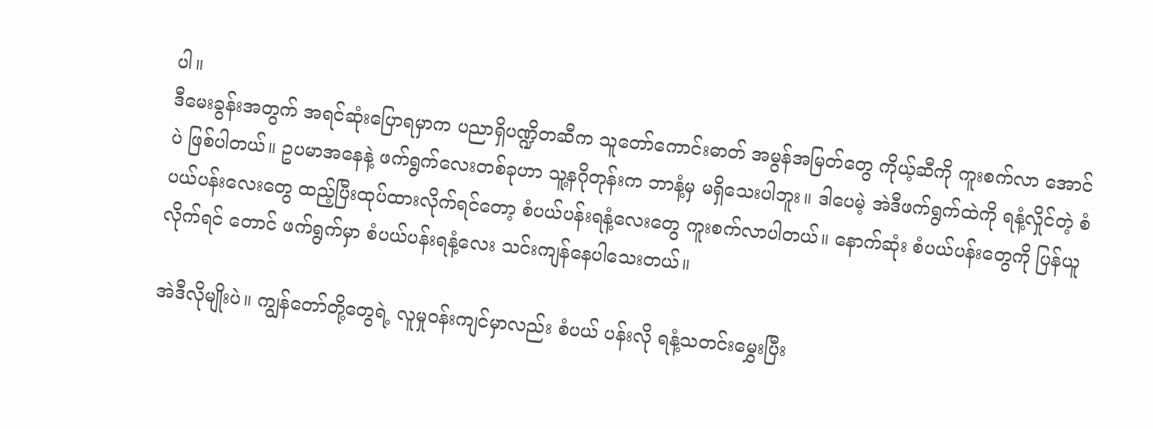ပါ။
ဒီမေးခွန်းအတွက် အရင်ဆုံးပြောရမှာက ပညာရှိပဏ္ဍိတဆီက သူတော်ကောင်းဓာတ် အမွန်အမြတ်တွေ ကိုယ့်ဆီကို ကူးစက်လာ အောင်ပဲ ဖြစ်ပါတယ်။ ဥပမာအနေနဲ့ ဖက်ရွက်လေးတစ်ခုဟာ သူ့နဂိုတုန်းက ဘာနံ့မှ မရှိသေးပါဘူး။ ဒါပေမဲ့ အဲဒီဖက်ရွက်ထဲကို ရနံ့လှိုင်တဲ့ စံပယ်ပန်းလေးတွေ ထည့်ပြီးထုပ်ထားလိုက်ရင်တော့ စံပယ်ပန်းရနံ့လေးတွေ ကူးစက်လာပါတယ်။ နောက်ဆုံး စံပယ်ပန်းတွေကို ပြန်ယူလိုက်ရင် တောင် ဖက်ရွက်မှာ စံပယ်ပန်းရနံ့လေး သင်းကျန်နေပါသေးတယ်။

အဲဒီလိုမျိုးပဲ။ ကျွန်တော်တို့တွေရဲ့ လူမှုဝန်းကျင်မှာလည်း စံပယ် ပန်းလို ရနံ့သတင်းမွှေးပြီး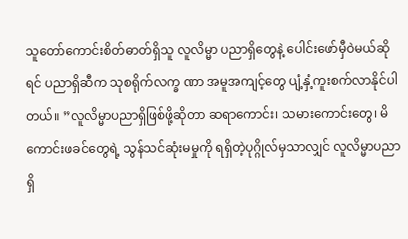သူတော်ကောင်းစိတ်ဓာတ်ရှိသူ လူလိမ္မာ ပညာရှိတွေနဲ့ ပေါင်းဖော်မှီဝဲမယ်ဆိုရင် ပညာရှိဆီက သုစရိုက်လက္ခ ဏာ အမူအကျင့်တွေ ပျံ့နှံ့ကူးစက်လာနိုင်ပါတယ်။ ”လူလိမ္မာပညာရှိဖြစ်ဖို့ဆိုတာ ဆရာကောင်း၊ သမားကောင်းတွေ၊ မိကောင်းဖခင်တွေရဲ့ သွန်သင်ဆုံးမမှုကို ရရှိတဲ့ပုဂ္ဂိုလ်မှသာလျှင် လူလိမ္မာပညာရှိ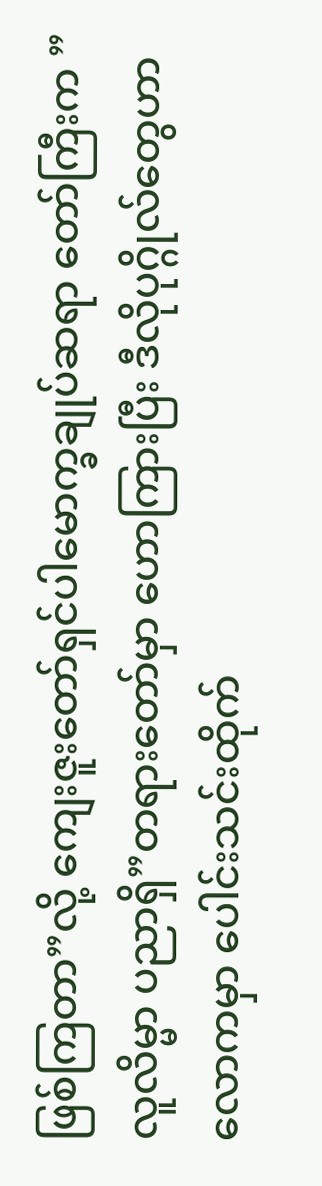ဖြစ်ကြတာ”လို့ ကျေးဇူးတော်ရှင်ပါမောက္ခချုပ်ဆရာ တော်ကြီးက ”လူလိမ္မာ ပညာရှိ”တရားတော်မှာ ဟောကြားပြီး ဒီလိုပုဂ္ဂိုလ်တွေဟာ လောကမှာ ပေါင်းသင်းထိုက်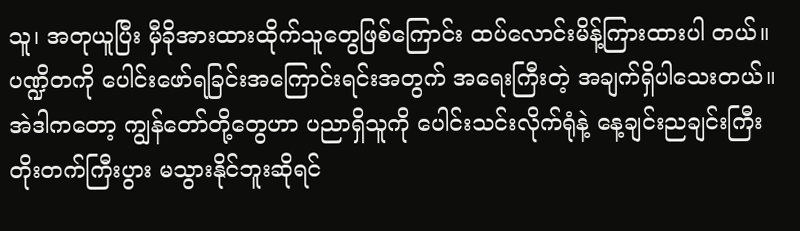သူ၊ အတုယူပြီး မှီခိုအားထားထိုက်သူတွေဖြစ်ကြောင်း ထပ်လောင်းမိန့်ကြားထားပါ တယ်။
ပဏ္ဍိတကို ပေါင်းဖော်ရခြင်းအကြောင်းရင်းအတွက် အရေးကြီးတဲ့ အချက်ရှိပါသေးတယ်။အဲဒါကတော့ ကျွန်တော်တို့တွေဟာ ပညာရှိသူကို ပေါင်းသင်းလိုက်ရုံနဲ့ နေ့ချင်းညချင်းကြီး တိုးတက်ကြီးပွား မသွားနိုင်ဘူးဆိုရင်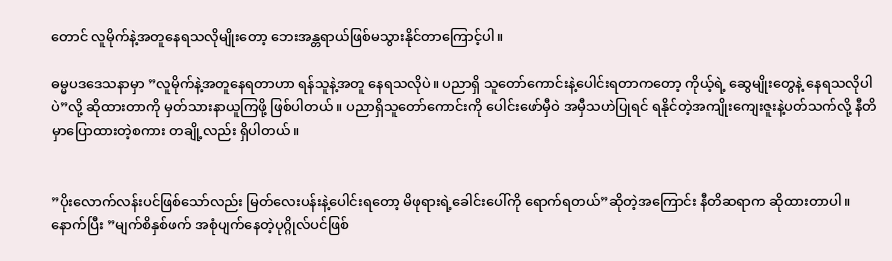တောင် လူမိုက်နဲ့အတူနေရသလိုမျိုးတော့ ဘေးအန္တရာယ်ဖြစ်မသွားနိုင်တာကြောင့်ပါ။

ဓမ္မပဒဒေသနာမှာ ”လူမိုက်နဲ့အတူနေရတာဟာ ရန်သူနဲ့အတူ နေရသလိုပဲ။ ပညာရှိ သူတော်ကောင်းနဲ့ပေါင်းရတာကတော့ ကိုယ့်ရဲ့ ဆွေမျိုးတွေနဲ့ နေရသလိုပါပဲ”လို့ ဆိုထားတာကို မှတ်သားနာယူကြဖို့ ဖြစ်ပါတယ်။ ပညာရှိသူတော်ကောင်းကို ပေါင်းဖော်မှီဝဲ အမှီသဟဲပြုရင် ရနိုင်တဲ့အကျိုးကျေးဇူးနဲ့ပတ်သက်လို့ နီတိမှာပြောထားတဲ့စကား တချို့လည်း ရှိပါတယ်။


”ပိုးလောက်လန်းပင်ဖြစ်သော်လည်း မြတ်လေးပန်းနဲ့ပေါင်းရတော့ မိဖုရားရဲ့ခေါင်းပေါ်ကို ရောက်ရတယ်”ဆိုတဲ့အကြောင်း နီတိဆရာက ဆိုထားတာပါ။ နောက်ပြီး ”မျက်စိနှစ်ဖက် အစုံပျက်နေတဲ့ပုဂ္ဂိုလ်ပင်ဖြစ်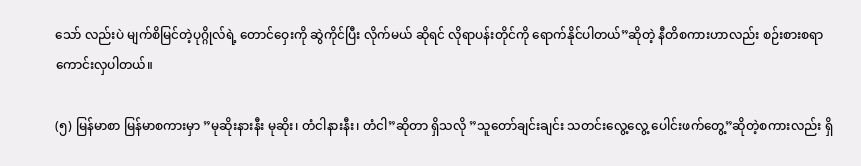သော် လည်းပဲ မျက်စိမြင်တဲ့ပုဂ္ဂိုလ်ရဲ့ တောင်ဝှေးကို ဆွဲကိုင်ပြီး လိုက်မယ် ဆိုရင် လိုရာပန်းတိုင်ကို ရောက်နိုင်ပါတယ်”ဆိုတဲ့ နီတိစကားဟာလည်း စဉ်းစားစရာကောင်းလှပါတယ်။

(၅) မြန်မာစာ မြန်မာစကားမှာ ”မုဆိုးနားနီး မုဆိုး၊ တံငါနားနီး၊ တံငါ”ဆိုတာ ရှိသလို ”သူတော်ချင်းချင်း သတင်းလွေ့လွေ့ ပေါင်းဖက်တွေ့”ဆိုတဲ့စကားလည်း ရှိ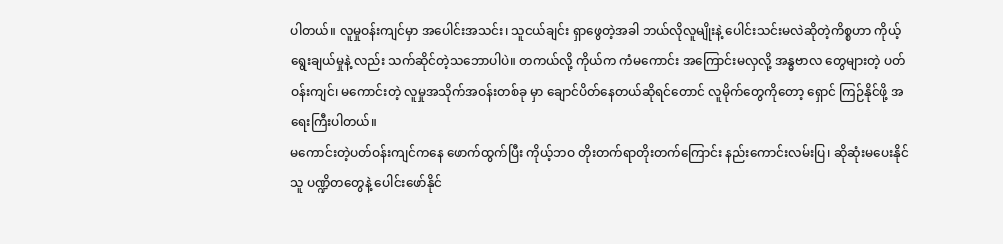ပါတယ်။ လူမှုဝန်းကျင်မှာ အပေါင်းအသင်း၊ သူငယ်ချင်း ရှာဖွေတဲ့အခါ ဘယ်လိုလူမျိုးနဲ့ ပေါင်းသင်းမလဲဆိုတဲ့ကိစ္စဟာ ကိုယ့်ရွေးချယ်မှုနဲ့ လည်း သက်ဆိုင်တဲ့သဘောပါပဲ။ တကယ်လို့ ကိုယ်က ကံမကောင်း အကြောင်းမလှလို့ အန္ဓဗာလ တွေများတဲ့ ပတ်ဝန်းကျင်၊ မကောင်းတဲ့ လူမှုအသိုက်အဝန်းတစ်ခု မှာ ချောင်ပိတ်နေတယ်ဆိုရင်တောင် လူမိုက်တွေကိုတော့ ရှောင် ကြဉ်နိုင်ဖို့ အရေးကြီးပါတယ်။
မကောင်းတဲ့ပတ်ဝန်းကျင်ကနေ ဖောက်ထွက်ပြီး ကိုယ့်ဘဝ တိုးတက်ရာတိုးတက်ကြောင်း နည်းကောင်းလမ်းပြ၊ ဆိုဆုံးမပေးနိုင်သူ ပဏ္ဍိတတွေနဲ့ ပေါင်းဖော်နိုင်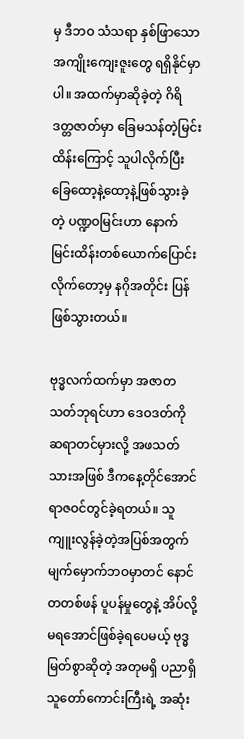မှ ဒီဘဝ သံသရာ နှစ်ဖြာသော အကျိုးကျေးဇူးတွေ ရရှိနိုင်မှာပါ။ အထက်မှာဆိုခဲ့တဲ့ ဂိရိဒတ္တဇာတ်မှာ ခြေမသန်တဲ့မြင်းထိန်းကြောင့် သူပါလိုက်ပြီး ခြေထော့နဲ့ထော့နဲ့ဖြစ်သွားခဲ့တဲ့ ပဏ္ဍဝမြင်းဟာ နောက်မြင်းထိန်းတစ်ယောက်ပြောင်းလိုက်တော့မှ နဂိုအတိုင်း ပြန်ဖြစ်သွားတယ်။

ဗုဒ္ဓလက်ထက်မှာ အဇာတသတ်ဘုရင်ဟာ ဒေဝဒတ်ကို ဆရာတင်မှားလို့ အဖသတ်သားအဖြစ် ဒီကနေ့တိုင်အောင် ရာဇဝင်တွင်ခဲ့ရတယ်။ သူကျူးလွန်ခဲ့တဲ့အပြစ်အတွက် မျက်မှောက်ဘဝမှာတင် နောင်တတစ်ဖန် ပူပန်မှုတွေနဲ့ အိပ်လို့မရအောင်ဖြစ်ခဲ့ရပေမယ့် ဗုဒ္ဓမြတ်စွာဆိုတဲ့ အတုမရှိ ပညာရှိ သူတော်ကောင်းကြီးရဲ့ အဆုံး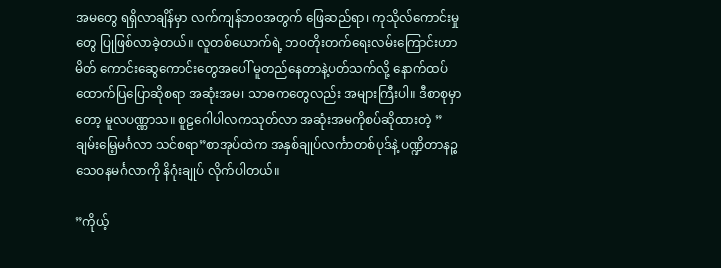အမတွေ ရရှိလာချိန်မှာ လက်ကျန်ဘဝအတွက် ဖြေဆည်ရာ၊ ကုသိုလ်ကောင်းမှုတွေ ပြုဖြစ်လာခဲ့တယ်။ လူတစ်ယောက်ရဲ့ ဘဝတိုးတက်ရေးလမ်းကြောင်းဟာ မိတ် ကောင်းဆွေကောင်းတွေအပေါ် မူတည်နေတာနဲ့ပတ်သက်လို့ နောက်ထပ် ထောက်ပြပြောဆိုစရာ အဆုံးအမ၊ သာဓကတွေလည်း အများကြီးပါ။ ဒီစာစုမှာတော့ မူလပဏ္ဏာသ။ စူဠဂေါပါလကသုတ်လာ အဆုံးအမကိုစပ်ဆိုထားတဲ့ ”ချမ်းမြေ့မင်္ဂလာ သင်စရာ”စာအုပ်ထဲက အနှစ်ချုပ်လင်္ကာတစ်ပုဒ်နဲ့ ပဏ္ဍိတာနဉ္စ သေဝနမင်္ဂလာကို နိဂုံးချုပ် လိုက်ပါတယ်။

”ကိုယ့်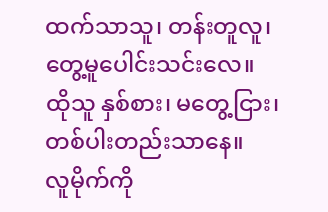ထက်သာသူ၊ တန်းတူလူ၊ တွေ့မူပေါင်းသင်းလေ။
ထိုသူ နှစ်စား၊ မတွေ့ငြား၊ တစ်ပါးတည်းသာနေ။
လူမိုက်ကို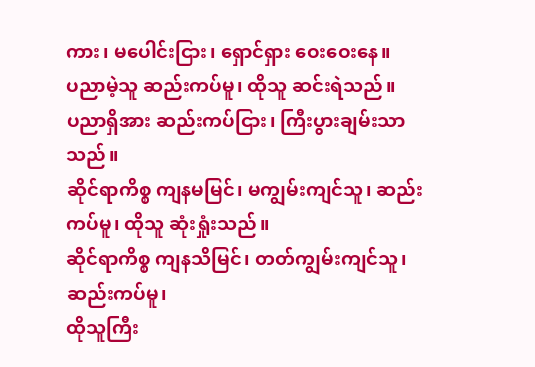ကား၊ မပေါင်းငြား၊ ရှောင်ရှား ဝေးဝေးနေ။
ပညာမဲ့သူ ဆည်းကပ်မူ၊ ထိုသူ ဆင်းရဲသည်။
ပညာရှိအား ဆည်းကပ်ငြား၊ ကြီးပွားချမ်းသာသည်။
ဆိုင်ရာကိစ္စ ကျနမမြင်၊ မကျွမ်းကျင်သူ၊ ဆည်းကပ်မူ၊ ထိုသူ ဆုံးရှုံးသည်။
ဆိုင်ရာကိစ္စ ကျနသိမြင်၊ တတ်ကျွမ်းကျင်သူ၊ ဆည်းကပ်မူ၊
ထိုသူကြီး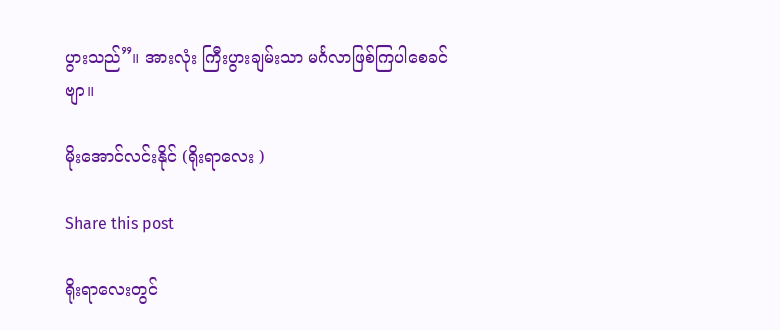ပွားသည်”။ အားလုံး ကြီးပွားချမ်းသာ မင်္ဂလာဖြစ်ကြပါစေခင်ဗျာ။

မိုးအောင်လင်းနိုင် (ရိုးရာလေး )

Share this post

ရိုးရာလေးတွင်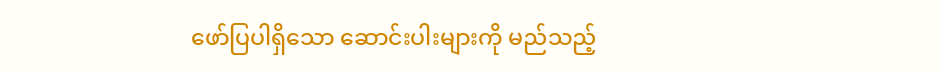ဖော်ပြပါရှိသော ဆောင်းပါးများကို မည်သည့်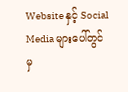Website နှင့် Social Media များပေါ်တွင်မှ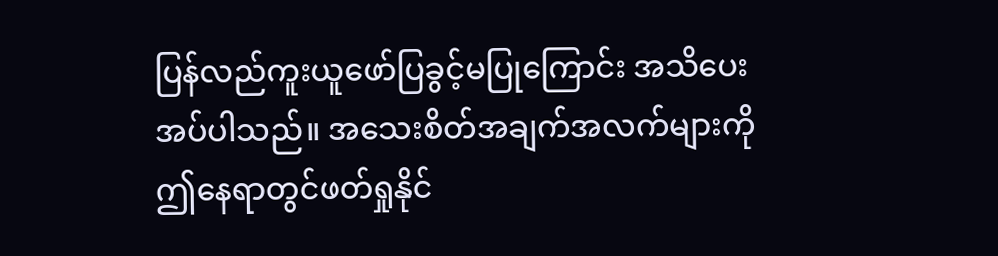ပြန်လည်ကူးယူဖော်ပြခွင့်မပြုကြောင်း အသိပေးအပ်ပါသည်။ အသေးစိတ်အချက်အလက်များကို ဤနေရာတွင်ဖတ်ရှုနိုင်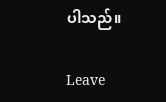ပါသည်။

Leave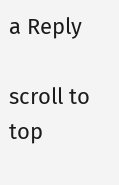a Reply

scroll to top